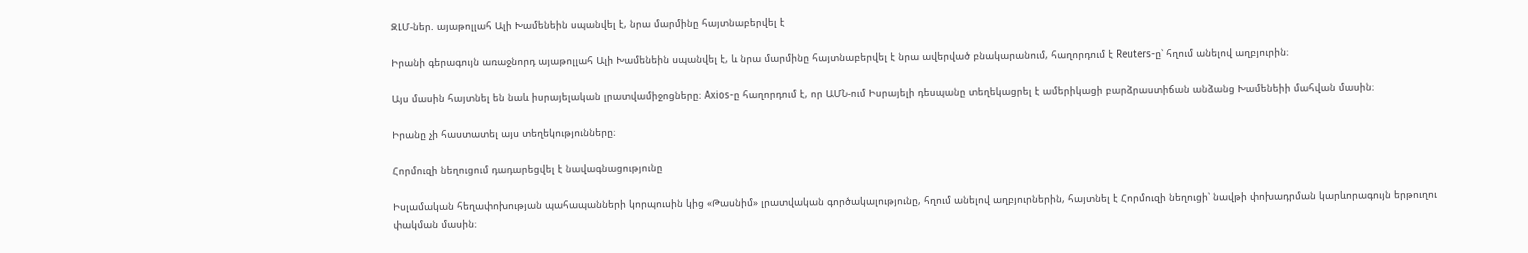ԶԼՄ-ներ. այաթոլլահ Ալի Խամենեին սպանվել է, նրա մարմինը հայտնաբերվել է

Իրանի գերագույն առաջնորդ այաթոլլահ Ալի Խամենեին սպանվել է, և նրա մարմինը հայտնաբերվել է նրա ավերված բնակարանում, հաղորդում է Reuters-ը՝ հղում անելով աղբյուրին։

Այս մասին հայտնել են նաև իսրայելական լրատվամիջոցները։ Axios-ը հաղորդում է, որ ԱՄՆ-ում Իսրայելի դեսպանը տեղեկացրել է ամերիկացի բարձրաստիճան անձանց Խամենեիի մահվան մասին։

Իրանը չի հաստատել այս տեղեկությունները։

Հորմուզի նեղուցում դադարեցվել է նավագնացությունը

Իսլամական հեղափոխության պահապանների կորպուսին կից «Թասնիմ» լրատվական գործակալությունը, հղում անելով աղբյուրներին, հայտնել է Հորմուզի նեղուցի՝ նավթի փոխադրման կարևորագույն երթուղու փակման մասին։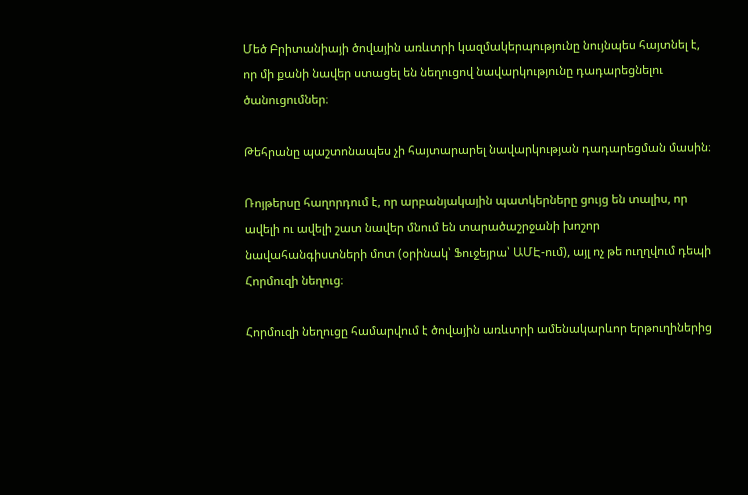Մեծ Բրիտանիայի ծովային առևտրի կազմակերպությունը նույնպես հայտնել է, որ մի քանի նավեր ստացել են նեղուցով նավարկությունը դադարեցնելու ծանուցումներ։

Թեհրանը պաշտոնապես չի հայտարարել նավարկության դադարեցման մասին։

Ռոյթերսը հաղորդում է, որ արբանյակային պատկերները ցույց են տալիս, որ ավելի ու ավելի շատ նավեր մնում են տարածաշրջանի խոշոր նավահանգիստների մոտ (օրինակ՝ Ֆուջեյրա՝ ԱՄԷ-ում), այլ ոչ թե ուղղվում դեպի Հորմուզի նեղուց։

Հորմուզի նեղուցը համարվում է ծովային առևտրի ամենակարևոր երթուղիներից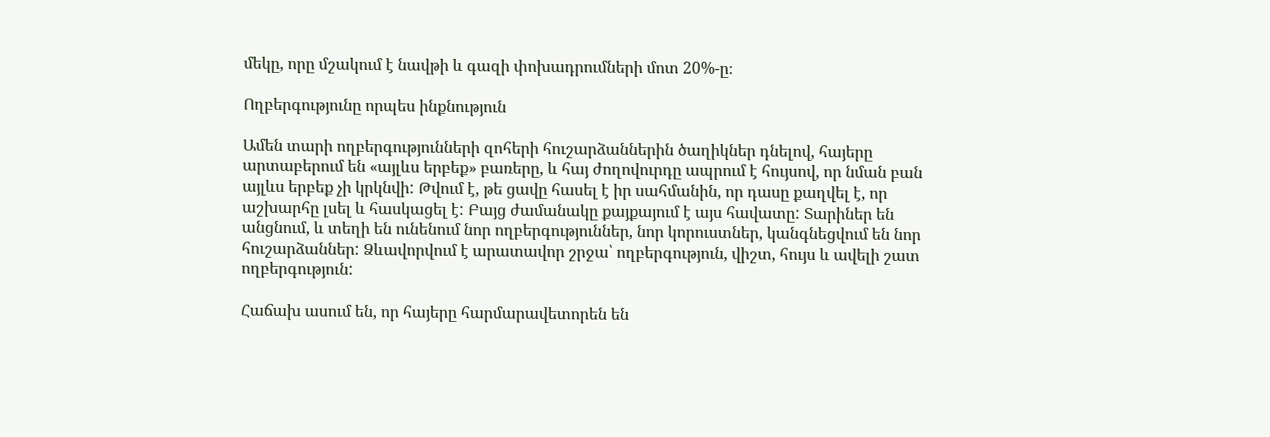մեկը, որը մշակում է նավթի և գազի փոխադրումների մոտ 20%-ը։

Ողբերգությունը որպես ինքնություն

Ամեն տարի ողբերգությունների զոհերի հուշարձաններին ծաղիկներ դնելով, հայերը արտաբերում են «այլևս երբեք» բառերը, և հայ ժողովուրդը ապրում է հույսով, որ նման բան այլևս երբեք չի կրկնվի: Թվում է, թե ցավը հասել է իր սահմանին, որ դասը քաղվել է, որ աշխարհը լսել և հասկացել է: Բայց ժամանակը քայքայում է այս հավատը: Տարիներ են անցնում, և տեղի են ունենում նոր ողբերգություններ, նոր կորուստներ, կանգնեցվում են նոր հուշարձաններ: Ձևավորվում է արատավոր շրջա՝ ողբերգություն, վիշտ, հույս և ավելի շատ ողբերգություն:

Հաճախ ասում են, որ հայերը հարմարավետորեն են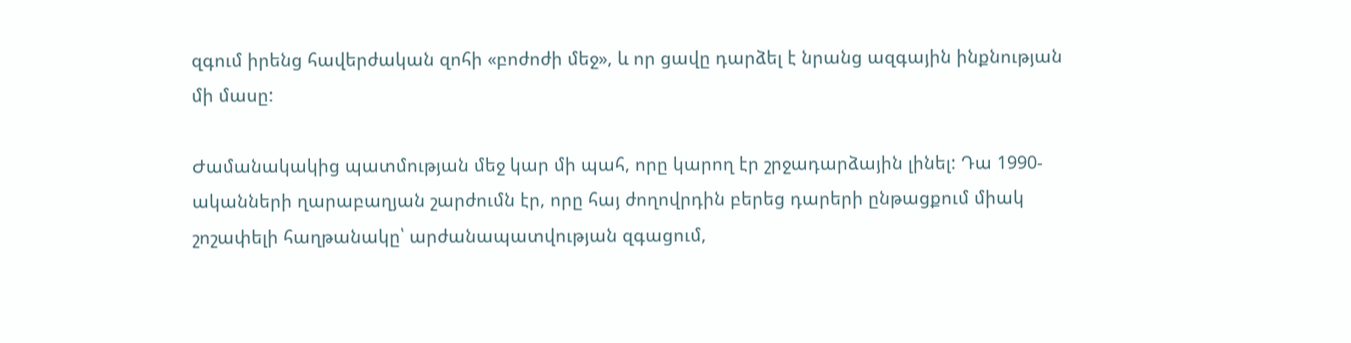զգում իրենց հավերժական զոհի «բոժոժի մեջ», և որ ցավը դարձել է նրանց ազգային ինքնության մի մասը:

Ժամանակակից պատմության մեջ կար մի պահ, որը կարող էր շրջադարձային լինել: Դա 1990-ականների ղարաբաղյան շարժումն էր, որը հայ ժողովրդին բերեց դարերի ընթացքում միակ շոշափելի հաղթանակը՝ արժանապատվության զգացում,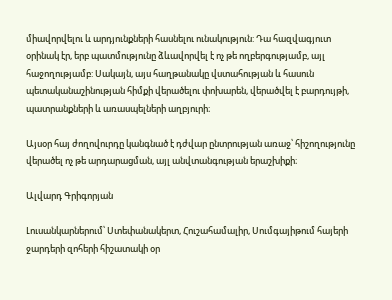միավորվելու և արդյունքների հասնելու ունակություն: Դա հազվագյուտ օրինակ էր, երբ պատմությունը ձևավորվել է ոչ թե ողբերգությամբ, այլ հաջողությամբ: Սակայն, այս հաղթանակը վստահության և հասուն պետականաշինության հիմքի վերածելու փոխարեն, վերածվել է բարդույթի, պատրանքների և առասպելների աղբյուրի։

Այսօր հայ ժողովուրդը կանգնած է դժվար ընտրության առաջ՝ հիշողությունը վերածել ոչ թե արդարացման, այլ անվտանգության երաշխիքի։

Ալվարդ Գրիգորյան

Լուսանկարներում՝ Ստեփանակերտ, Հուշահամալիր, Սումգայիթում հայերի ջարդերի զոհերի հիշատակի օր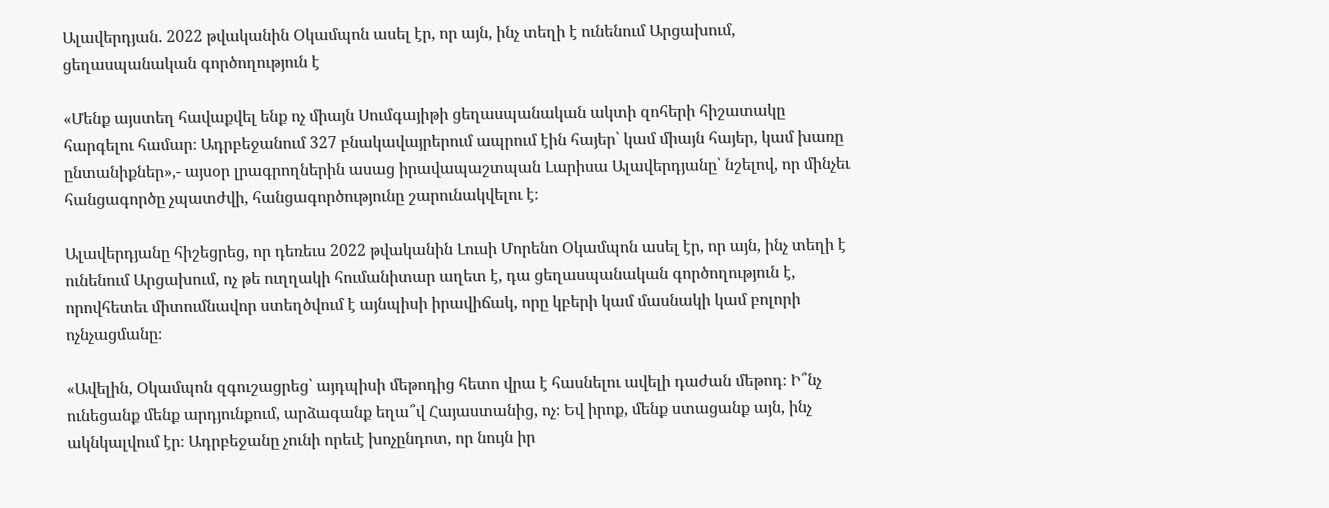Ալավերդյան. 2022 թվականին Օկամպոն ասել էր, որ այն, ինչ տեղի է ունենում Արցախում, ցեղասպանական գործողություն է

«Մենք այստեղ հավաքվել ենք ոչ միայն Սումգայիթի ցեղասպանական ակտի զոհերի հիշատակը հարգելու համար։ Ադրբեջանում 327 բնակավայրերում ապրում էին հայեր՝ կամ միայն հայեր, կամ խառը ընտանիքներ»,- այսօր լրագրողներին ասաց իրավապաշտպան Լարիսա Ալավերդյանը՝ նշելով, որ մինչեւ հանցագործը չպատժվի, հանցագործությունը շարունակվելու է։

Ալավերդյանը հիշեցրեց, որ դեռեւս 2022 թվականին Լուսի Մորենո Օկամպոն ասել էր, որ այն, ինչ տեղի է ունենում Արցախում, ոչ թե ուղղակի հումանիտար աղետ է, դա ցեղասպանական գործողություն է, որովհետեւ միտումնավոր ստեղծվում է այնպիսի իրավիճակ, որը կբերի կամ մասնակի կամ բոլորի ոչնչացմանը։

«Ավելին, Օկամպոն զգուշացրեց՝ այդպիսի մեթոդից հետո վրա է հասնելու ավելի դաժան մեթոդ։ Ի՞նչ ունեցանք մենք արդյունքում, արձագանք եղա՞վ Հայաստանից, ոչ։ Եվ իրոք, մենք ստացանք այն, ինչ ակնկալվում էր։ Ադրբեջանը չունի որեւէ խոչընդոտ, որ նույն իր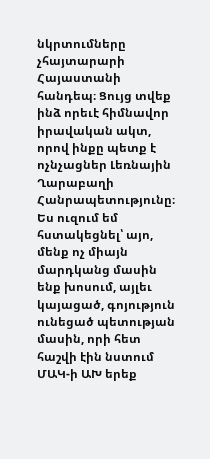նկրտումները չհայտարարի Հայաստանի հանդեպ։ Ցույց տվեք ինձ որեւէ հիմնավոր իրավական ակտ, որով ինքը պետք է ոչնչացներ Լեռնային Ղարաբաղի Հանրապետությունը։ Ես ուզում եմ հստակեցնել՝ այո, մենք ոչ միայն մարդկանց մասին ենք խոսում, այլեւ կայացած, գոյություն ունեցած պետության մասին, որի հետ հաշվի էին նստում ՄԱԿ-ի ԱԽ երեք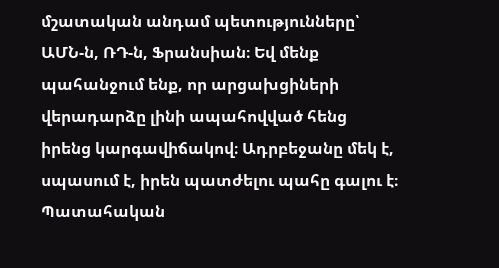մշատական անդամ պետությունները՝ ԱՄՆ-ն, ՌԴ-ն, Ֆրանսիան։ Եվ մենք պահանջում ենք, որ արցախցիների վերադարձը լինի ապահովված հենց իրենց կարգավիճակով։ Ադրբեջանը մեկ է, սպասում է, իրեն պատժելու պահը գալու է։ Պատահական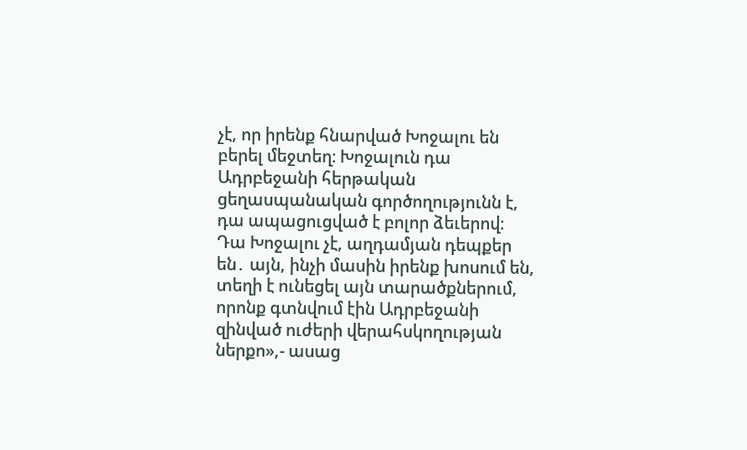չէ, որ իրենք հնարված Խոջալու են բերել մեջտեղ։ Խոջալուն դա Ադրբեջանի հերթական ցեղասպանական գործողությունն է, դա ապացուցված է բոլոր ձեւերով։ Դա Խոջալու չէ, աղդամյան դեպքեր են․ այն, ինչի մասին իրենք խոսում են, տեղի է ունեցել այն տարածքներում, որոնք գտնվում էին Ադրբեջանի զինված ուժերի վերահսկողության ներքո»,- ասաց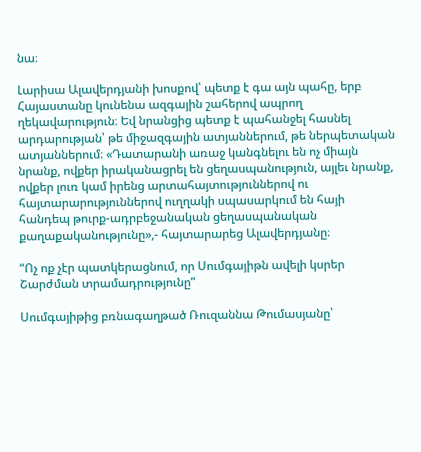նա։

Լարիսա Ալավերդյանի խոսքով՝ պետք է գա այն պահը, երբ Հայաստանը կունենա ազգային շահերով ապրող ղեկավարություն։ Եվ նրանցից պետք է պահանջել հասնել արդարության՝ թե միջազգային ատյաններում, թե ներպետական ատյաններում։ «Դատարանի առաջ կանգնելու են ոչ միայն նրանք, ովքեր իրականացրել են ցեղասպանություն, այլեւ նրանք, ովքեր լուռ կամ իրենց արտահայտություններով ու հայտարարություններով ուղղակի սպասարկում են հայի հանդեպ թուրք-ադրբեջանական ցեղասպանական քաղաքականությունը»,- հայտարարեց Ալավերդյանը։

“Ոչ ոք չէր պատկերացնում, որ Սումգայիթն ավելի կսրեր Շարժման տրամադրությունը”

Սումգայիթից բռնագաղթած Ռուզաննա Թումասյանը՝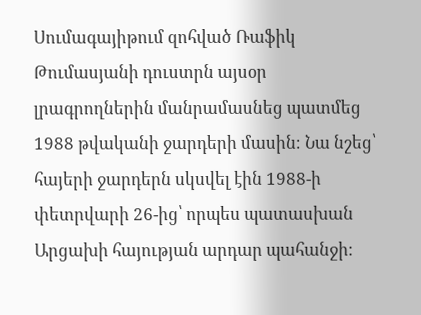Սումագայիթում զոհված Ռաֆիկ Թումասյանի դուստրն այսօր լրագրողներին մանրամասնեց պատմեց 1988 թվականի ջարդերի մասին։ Նա նշեց՝ հայերի ջարդերն սկսվել էին 1988-ի փետրվարի 26-ից՝ որպես պատասխան Արցախի հայության արդար պահանջի։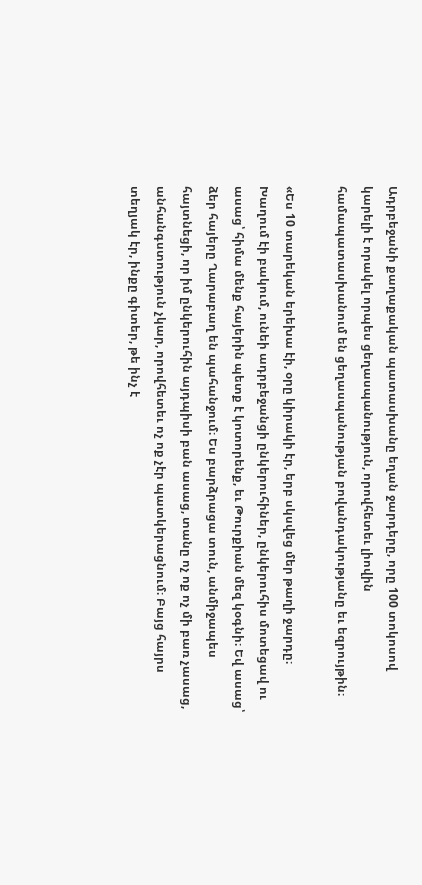Ադրբեջանի քաղաքական պատասխանը եղան ջարդերը, որը 100 տոկոսով կարելի է որակել որպես ցեղասպանություն, որովհետեւ լիովին համապատասխանում են ցեղասպանության բովանդակությանը եւ եզրույթին։

«Ես 10 տարեկան երեխա էի, օրը կիրակի էր, երբ սկսվեց մեր թաղի ջարդը։ Խաղում էի բակում, ունեի ադրբեջանցի ընկերուհիներ, ընկերուհիս մոտեցավ ու ասաց՝ հիմա մենք հայերին պետք է կոտորենք, եւ Թուրքիան մեզ կօգնի։ Եվ ասաց՝ ձեր հայերը Ղարաբաղ են պահանջում։ Ես բարձրացա տուն, անմիջապես հայտնեցի, որ իմ ընկերուհին այդպիսի բան ասաց, տանը ոչ ոք ոչ մի բառ չասաց, անհանգստություն չկար, որովհետեւ ոչ ոք չէր պատկերացնում։ Բայց հայրս տեղյակ էր, ինքը գիտեր, թե ինչ է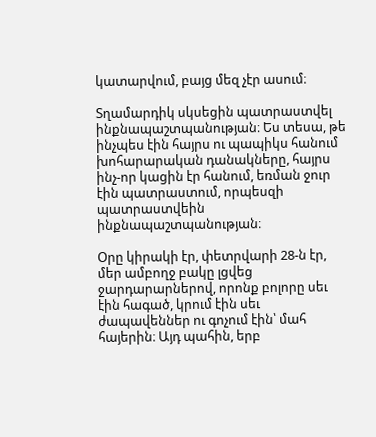կատարվում, բայց մեզ չէր ասում։

Տղամարդիկ սկսեցին պատրաստվել ինքնապաշտպանության։ Ես տեսա, թե ինչպես էին հայրս ու պապիկս հանում խոհարարական դանակները, հայրս ինչ-որ կացին էր հանում, եռման ջուր էին պատրաստում, որպեսզի պատրաստվեին ինքնապաշտպանության։

Օրը կիրակի էր, փետրվարի 28-ն էր, մեր ամբողջ բակը լցվեց ջարդարարներով, որոնք բոլորը սեւ էին հագած, կրում էին սեւ ժապավեններ ու գոչում էին՝ մահ հայերին։ Այդ պահին, երբ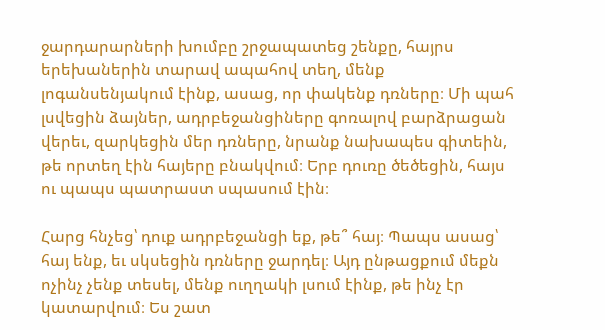ջարդարարների խումբը շրջապատեց շենքը, հայրս երեխաներին տարավ ապահով տեղ, մենք լոգանսենյակում էինք, ասաց, որ փակենք դռները։ Մի պահ լսվեցին ձայներ, ադրբեջանցիները գոռալով բարձրացան վերեւ, զարկեցին մեր դռները, նրանք նախապես գիտեին, թե որտեղ էին հայերը բնակվում։ Երբ դուռը ծեծեցին, հայս ու պապս պատրաստ սպասում էին։

Հարց հնչեց՝ դուք ադրբեջանցի եք, թե՞ հայ։ Պապս ասաց՝ հայ ենք, եւ սկսեցին դռները ջարդել։ Այդ ընթացքում մեքն ոչինչ չենք տեսել, մենք ուղղակի լսում էինք, թե ինչ էր կատարվում։ Ես շատ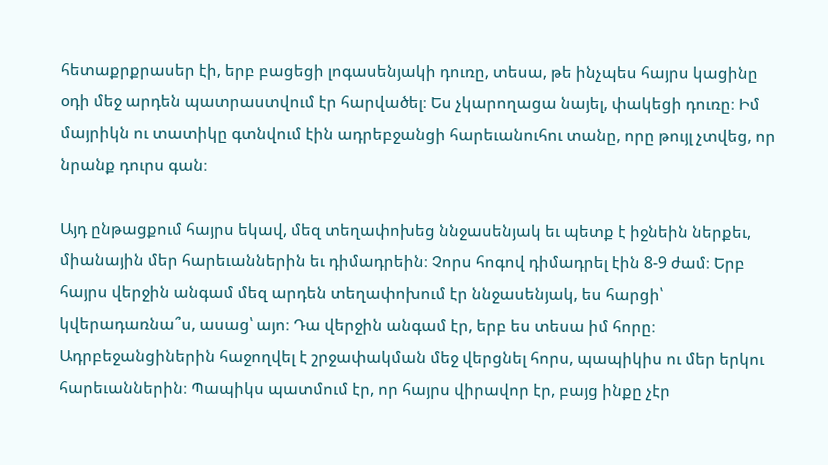հետաքրքրասեր էի, երբ բացեցի լոգասենյակի դուռը, տեսա, թե ինչպես հայրս կացինը օդի մեջ արդեն պատրաստվում էր հարվածել։ Ես չկարողացա նայել, փակեցի դուռը։ Իմ մայրիկն ու տատիկը գտնվում էին ադրեբջանցի հարեւանուհու տանը, որը թույլ չտվեց, որ նրանք դուրս գան։

Այդ ընթացքում հայրս եկավ, մեզ տեղափոխեց ննջասենյակ եւ պետք է իջնեին ներքեւ, միանային մեր հարեւաններին եւ դիմադրեին։ Չորս հոգով դիմադրել էին 8-9 ժամ։ Երբ  հայրս վերջին անգամ մեզ արդեն տեղափոխում էր ննջասենյակ, ես հարցի՝ կվերադառնա՞ս, ասաց՝ այո։ Դա վերջին անգամ էր, երբ ես տեսա իմ հորը։ Ադրբեջանցիներին հաջողվել է շրջափակման մեջ վերցնել հորս, պապիկիս ու մեր երկու հարեւաններին։ Պապիկս պատմում էր, որ հայրս վիրավոր էր, բայց ինքը չէր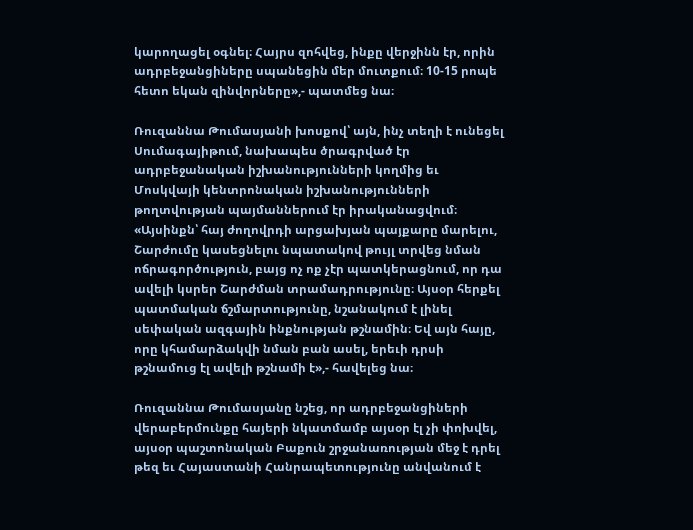կարողացել օգնել։ Հայրս զոհվեց, ինքը վերջինն էր, որին ադրբեջանցիները սպանեցին մեր մուտքում։ 10-15 րոպե հետո եկան զինվորները»,- պատմեց նա։

Ռուզաննա Թումասյանի խոսքով՝ այն, ինչ տեղի է ունեցել Սումագայիթում, նախապես ծրագրված էր ադրբեջանական իշխանությունների կողմից եւ Մոսկվայի կենտրոնական իշխանությունների թողտվության պայմաններում էր իրականացվում։ «Այսինքն՝ հայ ժողովրդի արցախյան պայքարը մարելու, Շարժումը կասեցնելու նպատակով թույլ տրվեց նման ոճրագործություն, բայց ոչ ոք չէր պատկերացնում, որ դա ավելի կսրեր Շարժման տրամադրությունը։ Այսօր հերքել պատմական ճշմարտությունը, նշանակում է լինել սեփական ազգային ինքնության թշնամին։ Եվ այն հայը, որը կհամարձակվի նման բան ասել, երեւի դրսի թշնամուց էլ ավելի թշնամի է»,- հավելեց նա։

Ռուզաննա Թումասյանը նշեց, որ ադրբեջանցիների վերաբերմունքը հայերի նկատմամբ այսօր էլ չի փոխվել, այսօր պաշտոնական Բաքուն շրջանառության մեջ է դրել թեզ եւ Հայաստանի Հանրապետությունը անվանում է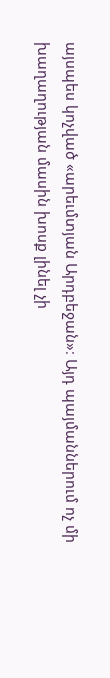այսպես կոչված «արեւմտյան Արդբեջան»։ Այդ պայմաններում ոչ մի խաղաղության մասին խոսք լինել չի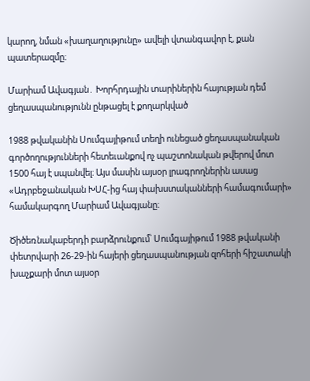կարող, նման «խաղաղությունը» ավելի վտանգավոր է, քան պատերազմը։

Մարիամ Ավագյան․ Խորհրդային տարիներին հայության դեմ ցեղասպանությունն ընթացել է քողարկված

1988 թվականին Սումգայիթում տեղի ունեցած ցեղասպանական գործողությունների հետեւանքով ոչ պաշտոնական թվերով մոտ 1500 հայ է սպանվել։ Այս մասին այսօր լրագրողներին ասաց «Ադրբեջանական ԽՍՀ-ից հայ փախստականների համագումարի» համակարգող Մարիամ Ավագյանը։

Ծիծեռնակաբերդի բարձրունքում՝ Սումգայիթում 1988 թվականի փետրվարի 26-29-ին հայերի ցեղասպանության զոհերի հիշատակի խաչքարի մոտ այսօր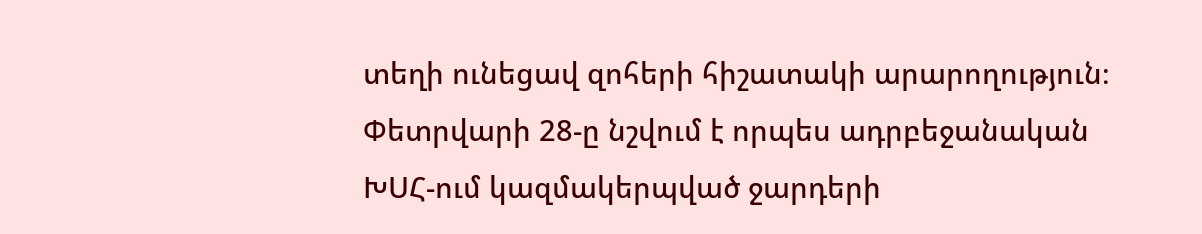տեղի ունեցավ զոհերի հիշատակի արարողություն։ Փետրվարի 28-ը նշվում է որպես ադրբեջանական ԽՍՀ-ում կազմակերպված ջարդերի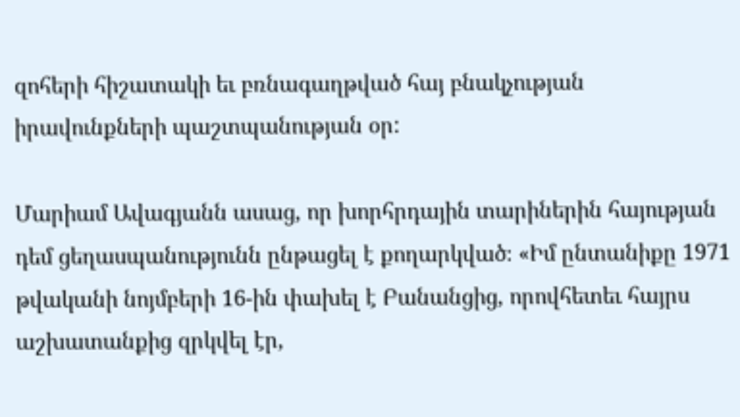զոհերի հիշատակի եւ բռնագաղթված հայ բնակչության իրավունքների պաշտպանության օր:

Մարիամ Ավագյանն ասաց, որ խորհրդային տարիներին հայության դեմ ցեղասպանությունն ընթացել է քողարկված։ «Իմ ընտանիքը 1971 թվականի նոյմբերի 16-ին փախել է Բանանցից, որովհետեւ հայրս աշխատանքից զրկվել էր,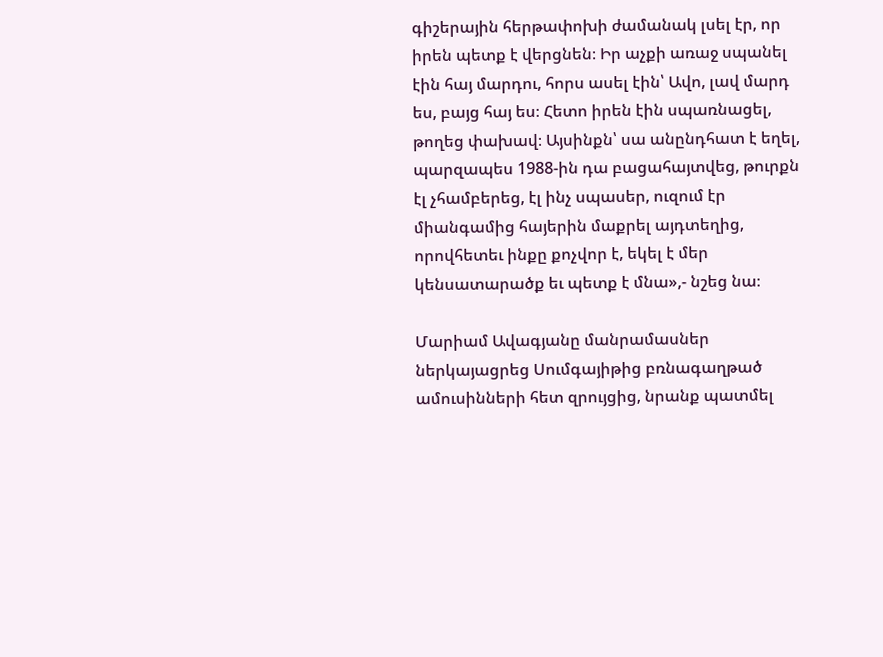գիշերային հերթափոխի ժամանակ լսել էր, որ իրեն պետք է վերցնեն։ Իր աչքի առաջ սպանել էին հայ մարդու, հորս ասել էին՝ Ավո, լավ մարդ ես, բայց հայ ես։ Հետո իրեն էին սպառնացել, թողեց փախավ։ Այսինքն՝ սա անընդհատ է եղել, պարզապես 1988-ին դա բացահայտվեց, թուրքն էլ չհամբերեց, էլ ինչ սպասեր, ուզում էր միանգամից հայերին մաքրել այդտեղից, որովհետեւ ինքը քոչվոր է, եկել է մեր կենսատարածք եւ պետք է մնա»,- նշեց նա։

Մարիամ Ավագյանը մանրամասներ ներկայացրեց Սումգայիթից բռնագաղթած ամուսինների հետ զրույցից, նրանք պատմել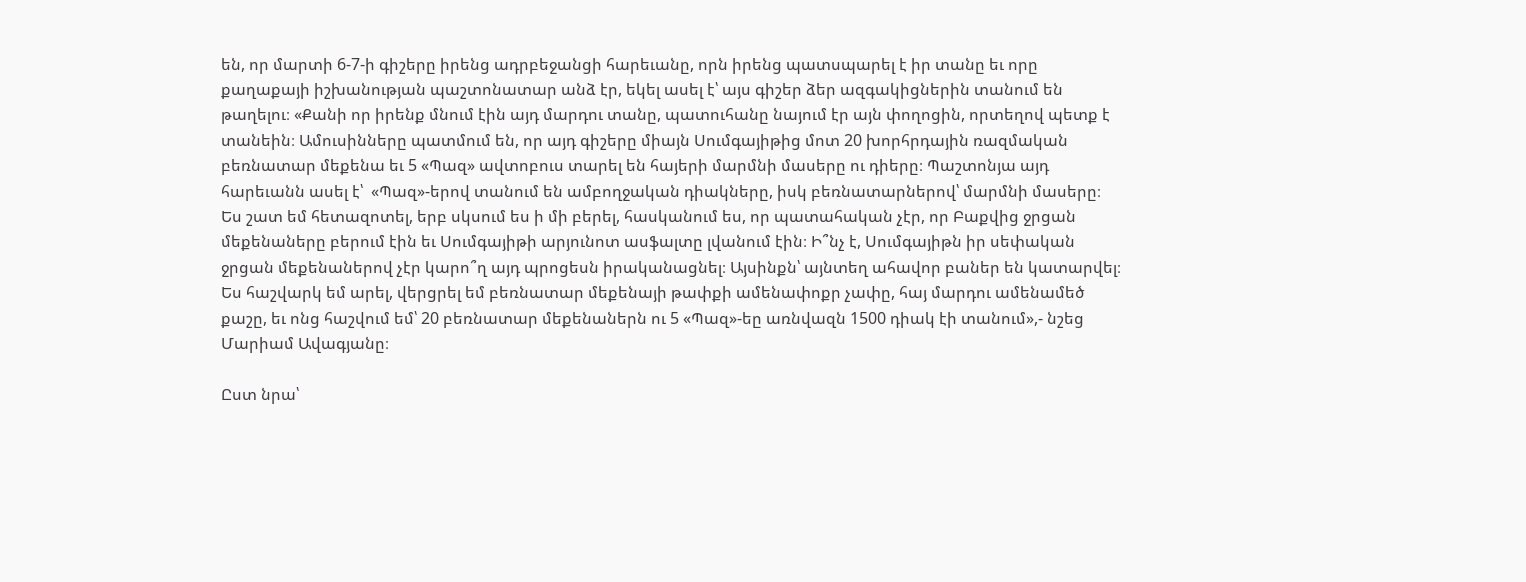են, որ մարտի 6-7-ի գիշերը իրենց ադրբեջանցի հարեւանը, որն իրենց պատսպարել է իր տանը եւ որը քաղաքայի իշխանության պաշտոնատար անձ էր, եկել ասել է՝ այս գիշեր ձեր ազգակիցներին տանում են թաղելու։ «Քանի որ իրենք մնում էին այդ մարդու տանը, պատուհանը նայում էր այն փողոցին, որտեղով պետք է տանեին։ Ամուսինները պատմում են, որ այդ գիշերը միայն Սումգայիթից մոտ 20 խորհրդային ռազմական բեռնատար մեքենա եւ 5 «Պազ» ավտոբուս տարել են հայերի մարմնի մասերը ու դիերը։ Պաշտոնյա այդ հարեւանն ասել է՝  «Պազ»-երով տանում են ամբողջական դիակները, իսկ բեռնատարներով՝ մարմնի մասերը։ Ես շատ եմ հետազոտել, երբ սկսում ես ի մի բերել, հասկանում ես, որ պատահական չէր, որ Բաքվից ջրցան մեքենաները բերում էին եւ Սումգայիթի արյունոտ ասֆալտը լվանում էին։ Ի՞նչ է, Սումգայիթն իր սեփական ջրցան մեքենաներով չէր կարո՞ղ այդ պրոցեսն իրականացնել։ Այսինքն՝ այնտեղ ահավոր բաներ են կատարվել։ Ես հաշվարկ եմ արել, վերցրել եմ բեռնատար մեքենայի թափքի ամենափոքր չափը, հայ մարդու ամենամեծ քաշը, եւ ոնց հաշվում եմ՝ 20 բեռնատար մեքենաներն ու 5 «Պազ»-եը առնվազն 1500 դիակ էի տանում»,- նշեց Մարիամ Ավագյանը։

Ըստ նրա՝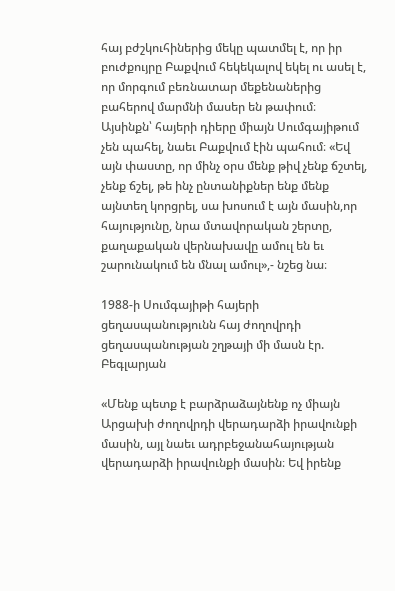հայ բժշկուհիներից մեկը պատմել է, որ իր բուժքույրը Բաքվում հեկեկալով եկել ու ասել է, որ մորգում բեռնատար մեքենաներից բահերով մարմնի մասեր են թափում։ Այսինքն՝ հայերի դիերը միայն Սումգայիթում չեն պահել, նաեւ Բաքվում էին պահում։ «Եվ այն փաստը, որ մինչ օրս մենք թիվ չենք ճշտել, չենք ճշել, թե ինչ ընտանիքներ ենք մենք այնտեղ կորցրել, սա խոսում է այն մասին,որ հայությունը, նրա մտավորական շերտը, քաղաքական վերնախավը ամուլ են եւ շարունակում են մնալ ամուլ»,- նշեց նա։

1988-ի Սումգայիթի հայերի ցեղասպանությունն հայ ժողովրդի ցեղասպանության շղթայի մի մասն էր. Բեգլարյան

«Մենք պետք է բարձրաձայնենք ոչ միայն Արցախի ժողովրդի վերադարձի իրավունքի մասին, այլ նաեւ ադրբեջանահայության վերադարձի իրավունքի մասին։ Եվ իրենք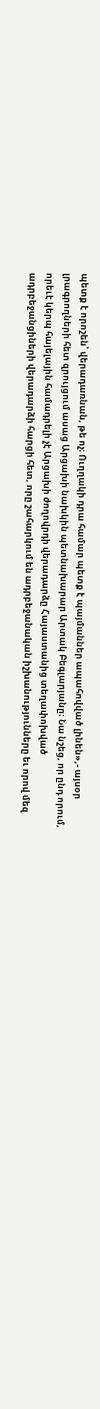պետք է որոշեն՝ վերադառնան, թե ոչ։ Ուղղակի դրա համար պետք է պայմաններ ապահովված լինեն»,- այսօր լրագրողների հետ զրույցում ասաց Արցախի նախկին պետնախարար Արտակ Բեգլարյանը։ Նա նշեց, որ ընդ որում, որեւէ կերպ հայելային համադրելի չէ Արցախի ժողովրդի վերադարձը Հայաստանից տեղափոխված ադրբեջանցիների վերադարձի հարցի հետ, որը շահարկում են ադրբեջանական իշխանությունները եւ որով մեզ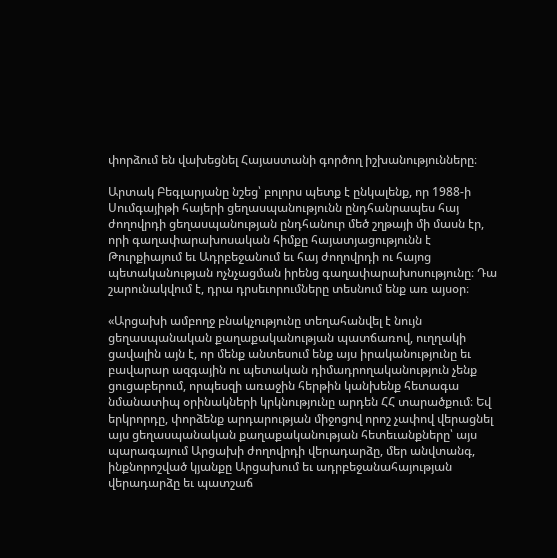փորձում են վախեցնել Հայաստանի գործող իշխանությունները։

Արտակ Բեգլարյանը նշեց՝ բոլորս պետք է ընկալենք, որ 1988-ի Սումգայիթի հայերի ցեղասպանությունն ընդհանրապես հայ ժողովրդի ցեղասպանության ընդհանուր մեծ շղթայի մի մասն էր, որի գաղափարախոսական հիմքը հայատյացությունն է Թուրքիայում եւ Ադրբեջանում եւ հայ ժողովրդի ու հայոց պետականության ոչնչացման իրենց գաղափարախոսությունը։ Դա շարունակվում է, դրա դրսեւորումները տեսնում ենք առ այսօր։

«Արցախի ամբողջ բնակչությունը տեղահանվել է նույն ցեղասպանական քաղաքականության պատճառով, ուղղակի ցավալին այն է, որ մենք անտեսում ենք այս իրականությունը եւ բավարար ազգային ու պետական դիմադրողականություն չենք ցուցաբերում, որպեսզի առաջին հերթին կանխենք հետագա նմանատիպ օրինակների կրկնությունը արդեն ՀՀ տարածքում։ Եվ երկրորդը, փորձենք արդարության միջոցով որոշ չափով վերացնել այս ցեղասպանական քաղաքականության հետեւանքները՝ այս պարագայում Արցախի ժողովրդի վերադարձը, մեր անվտանգ, ինքնորոշված կյանքը Արցախում եւ ադրբեջանահայության վերադարձը եւ պատշաճ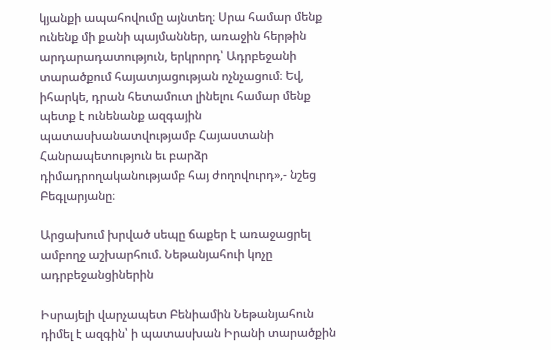կյանքի ապահովումը այնտեղ։ Սրա համար մենք ունենք մի քանի պայմաններ, առաջին հերթին արդարադատություն, երկրորդ՝ Ադրբեջանի տարածքում հայատյացության ոչնչացում։ Եվ, իհարկե, դրան հետամուտ լինելու համար մենք պետք է ունենանք ազգային պատասխանատվությամբ Հայաստանի Հանրապետություն եւ բարձր դիմադրողականությամբ հայ ժողովուրդ»,- նշեց Բեգլարյանը։

Արցախում խրված սեպը ճաքեր է առաջացրել ամբողջ աշխարհում. Նեթանյահուի կոչը ադրբեջանցիներին

Իսրայելի վարչապետ Բենիամին Նեթանյահուն դիմել է ազգին՝ ի պատասխան Իրանի տարածքին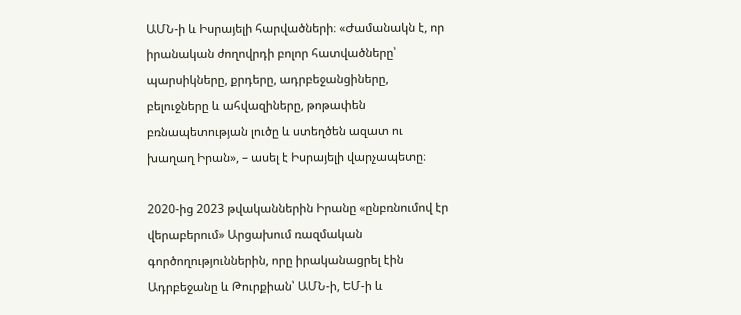ԱՄՆ-ի և Իսրայելի հարվածների։ «Ժամանակն է, որ իրանական ժողովրդի բոլոր հատվածները՝ պարսիկները, քրդերը, ադրբեջանցիները, բելուջները և ահվազիները, թոթափեն բռնապետության լուծը և ստեղծեն ազատ ու խաղաղ Իրան», – ասել է Իսրայելի վարչապետը։

2020-ից 2023 թվականներին Իրանը «ընբռնումով էր վերաբերում» Արցախում ռազմական գործողություններին, որը իրականացրել էին Ադրբեջանը և Թուրքիան՝ ԱՄՆ-ի, ԵՄ-ի և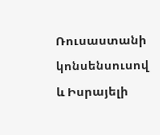Ռուսաստանի կոնսենսուսով և Իսրայելի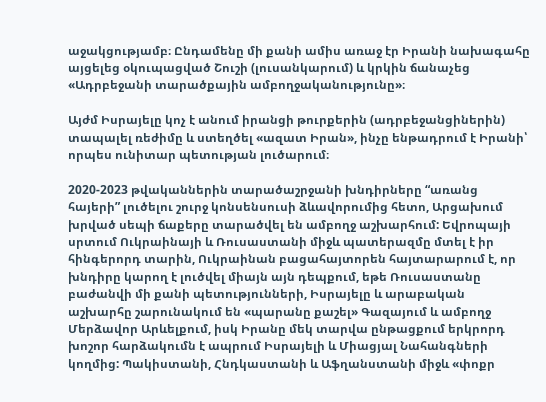աջակցությամբ։ Ընդամենը մի քանի ամիս առաջ էր Իրանի նախագահը այցելեց օկուպացված Շուշի (լուսանկարում) և կրկին ճանաչեց «Ադրբեջանի տարածքային ամբողջականությունը»։

Այժմ Իսրայելը կոչ է անում իրանցի թուրքերին (ադրբեջանցիներին) տապալել ռեժիմը և ստեղծել «ազատ Իրան», ինչը ենթադրում է Իրանի՝ որպես ունիտար պետության լուծարում։

2020-2023 թվականներին տարածաշրջանի խնդիրները “առանց հայերի” լուծելու շուրջ կոնսենսուսի ձևավորումից հետո, Արցախում խրված սեպի ճաքերը տարածվել են ամբողջ աշխարհում: Եվրոպայի սրտում Ուկրաինայի և Ռուսաստանի միջև պատերազմը մտել է իր հինգերորդ տարին, Ուկրաինան բացահայտորեն հայտարարում է, որ խնդիրը կարող է լուծվել միայն այն դեպքում, եթե Ռուսաստանը բաժանվի մի քանի պետությունների, Իսրայելը և արաբական աշխարհը շարունակում են «պարանը քաշել» Գազայում և ամբողջ Մերձավոր Արևելքում, իսկ Իրանը մեկ տարվա ընթացքում երկրորդ խոշոր հարձակումն է ապրում Իսրայելի և Միացյալ Նահանգների կողմից: Պակիստանի, Հնդկաստանի և Աֆղանստանի միջև «փոքր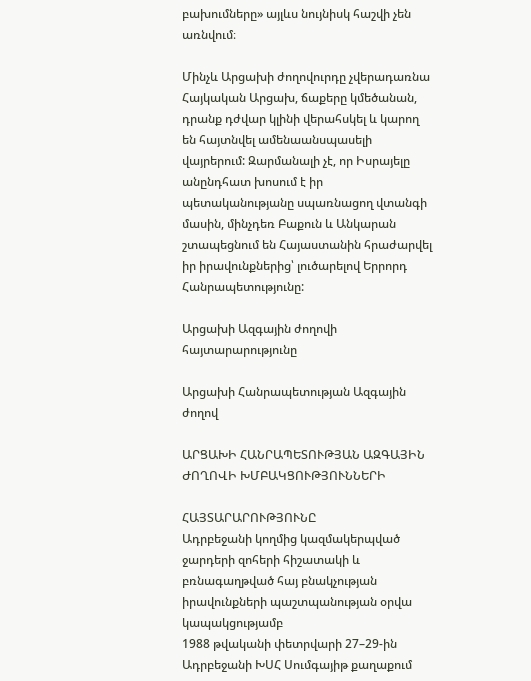բախումները» այլևս նույնիսկ հաշվի չեն առնվում։

Մինչև Արցախի ժողովուրդը չվերադառնա Հայկական Արցախ, ճաքերը կմեծանան, դրանք դժվար կլինի վերահսկել և կարող են հայտնվել ամենաանսպասելի վայրերում: Զարմանալի չէ, որ Իսրայելը անընդհատ խոսում է իր պետականությանը սպառնացող վտանգի մասին, մինչդեռ Բաքուն և Անկարան շտապեցնում են Հայաստանին հրաժարվել իր իրավունքներից՝ լուծարելով Երրորդ Հանրապետությունը:

Արցախի Ազգային ժողովի հայտարարությունը

Արցախի Հանրապետության Ազգային ժողով

ԱՐՑԱԽԻ ՀԱՆՐԱՊԵՏՈՒԹՅԱՆ ԱԶԳԱՅԻՆ ԺՈՂՈՎԻ ԽՄԲԱԿՑՈՒԹՅՈՒՆՆԵՐԻ

ՀԱՅՏԱՐԱՐՈՒԹՅՈՒՆԸ
Ադրբեջանի կողմից կազմակերպված ջարդերի զոհերի հիշատակի և բռնագաղթված հայ բնակչության իրավունքների պաշտպանության օրվա կապակցությամբ
1988 թվականի փետրվարի 27–29-ին Ադրբեջանի ԽՍՀ Սումգայիթ քաղաքում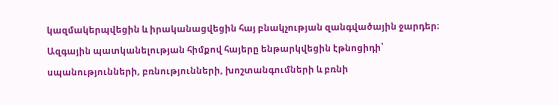կազմակերպվեցին և իրականացվեցին հայ բնակչության զանգվածային ջարդեր։
Ազգային պատկանելության հիմքով հայերը ենթարկվեցին էթնոցիդի՝ սպանությունների, բռնությունների, խոշտանգումների և բռնի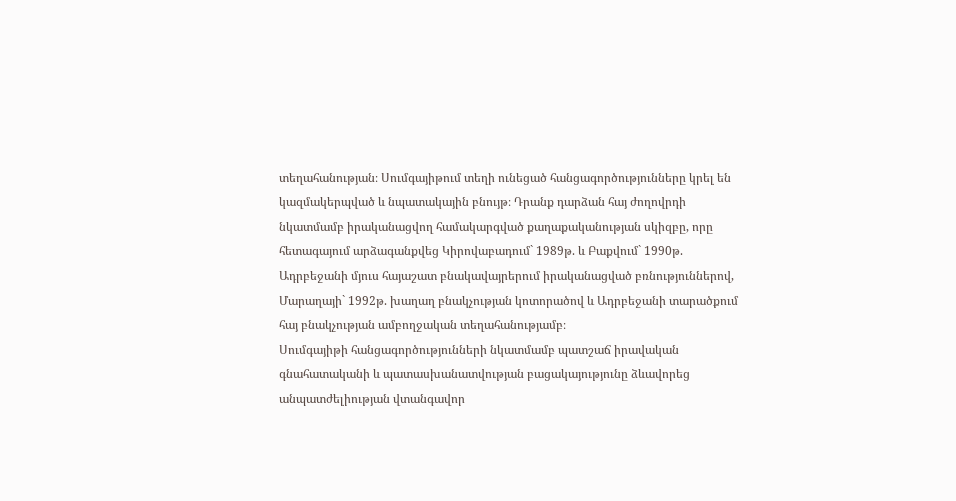տեղահանության։ Սումգայիթում տեղի ունեցած հանցագործությունները կրել են կազմակերպված և նպատակային բնույթ։ Դրանք դարձան հայ ժողովրդի նկատմամբ իրականացվող համակարգված քաղաքականության սկիզբը, որը հետագայում արձագանքվեց Կիրովաբադում` 1989թ. և Բաքվում` 1990թ. Ադրբեջանի մյուս հայաշատ բնակավայրերում իրականացված բռնություններով, Մարաղայի` 1992թ. խաղաղ բնակչության կոտորածով և Ադրբեջանի տարածքում հայ բնակչության ամբողջական տեղահանությամբ։
Սումգայիթի հանցագործությունների նկատմամբ պատշաճ իրավական գնահատականի և պատասխանատվության բացակայությունը ձևավորեց անպատժելիության վտանգավոր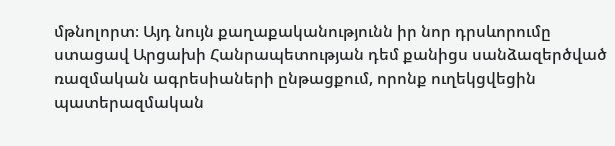մթնոլորտ։ Այդ նույն քաղաքականությունն իր նոր դրսևորումը ստացավ Արցախի Հանրապետության դեմ քանիցս սանձազերծված ռազմական ագրեսիաների ընթացքում, որոնք ուղեկցվեցին պատերազմական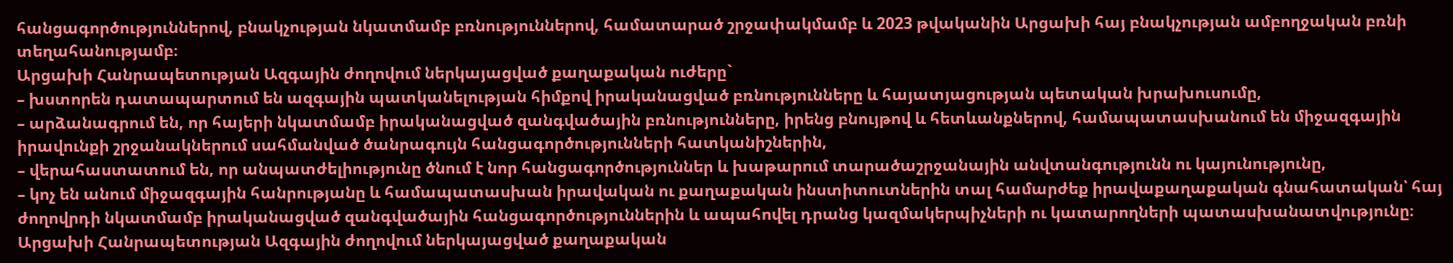հանցագործություններով, բնակչության նկատմամբ բռնություններով, համատարած շրջափակմամբ և 2023 թվականին Արցախի հայ բնակչության ամբողջական բռնի տեղահանությամբ։
Արցախի Հանրապետության Ազգային ժողովում ներկայացված քաղաքական ուժերը`
– խստորեն դատապարտում են ազգային պատկանելության հիմքով իրականացված բռնությունները և հայատյացության պետական խրախուսումը,
– արձանագրում են, որ հայերի նկատմամբ իրականացված զանգվածային բռնությունները, իրենց բնույթով և հետևանքներով, համապատասխանում են միջազգային իրավունքի շրջանակներում սահմանված ծանրագույն հանցագործությունների հատկանիշներին,
– վերահաստատում են, որ անպատժելիությունը ծնում է նոր հանցագործություններ և խաթարում տարածաշրջանային անվտանգությունն ու կայունությունը,
– կոչ են անում միջազգային հանրությանը և համապատասխան իրավական ու քաղաքական ինստիտուտներին տալ համարժեք իրավաքաղաքական գնահատական՝ հայ ժողովրդի նկատմամբ իրականացված զանգվածային հանցագործություններին և ապահովել դրանց կազմակերպիչների ու կատարողների պատասխանատվությունը։
Արցախի Հանրապետության Ազգային ժողովում ներկայացված քաղաքական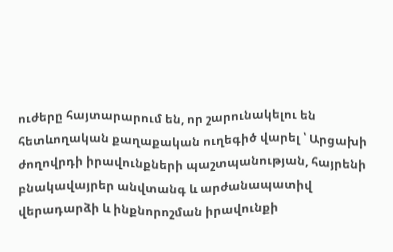ուժերը հայտարարում են, որ շարունակելու են հետևողական քաղաքական ուղեգիծ վարել ՝ Արցախի ժողովրդի իրավունքների պաշտպանության, հայրենի բնակավայրեր անվտանգ և արժանապատիվ վերադարձի և ինքնորոշման իրավունքի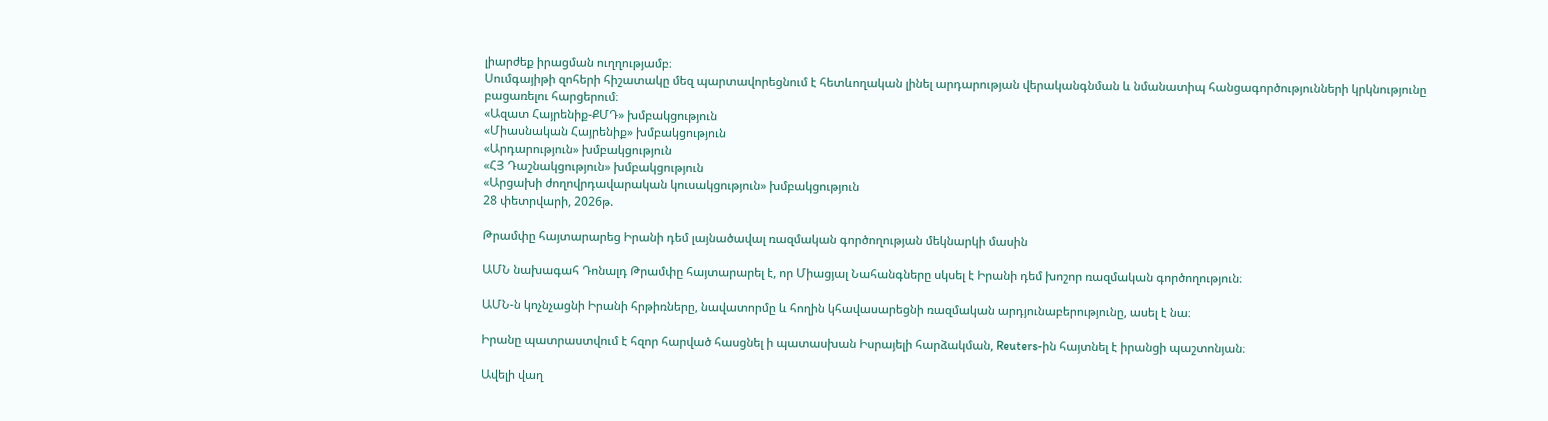լիարժեք իրացման ուղղությամբ։
Սումգայիթի զոհերի հիշատակը մեզ պարտավորեցնում է հետևողական լինել արդարության վերականգնման և նմանատիպ հանցագործությունների կրկնությունը բացառելու հարցերում։
«Ազատ Հայրենիք-ՔՄԴ» խմբակցություն
«Միասնական Հայրենիք» խմբակցություն
«Արդարություն» խմբակցություն
«ՀՅ Դաշնակցություն» խմբակցություն
«Արցախի ժողովրդավարական կուսակցություն» խմբակցություն
28 փետրվարի, 2026թ.

Թրամփը հայտարարեց Իրանի դեմ լայնածավալ ռազմական գործողության մեկնարկի մասին

ԱՄՆ նախագահ Դոնալդ Թրամփը հայտարարել է, որ Միացյալ Նահանգները սկսել է Իրանի դեմ խոշոր ռազմական գործողություն։

ԱՄՆ-ն կոչնչացնի Իրանի հրթիռները, նավատորմը և հողին կհավասարեցնի ռազմական արդյունաբերությունը, ասել է նա։

Իրանը պատրաստվում է հզոր հարված հասցնել ի պատասխան Իսրայելի հարձակման, Reuters-ին հայտնել է իրանցի պաշտոնյան։

Ավելի վաղ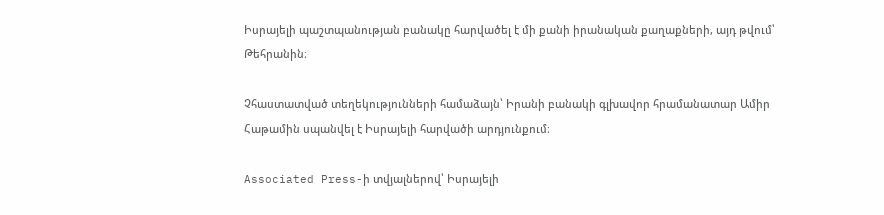Իսրայելի պաշտպանության բանակը հարվածել է մի քանի իրանական քաղաքների, այդ թվում՝ Թեհրանին։

Չհաստատված տեղեկությունների համաձայն՝ Իրանի բանակի գլխավոր հրամանատար Ամիր Հաթամին սպանվել է Իսրայելի հարվածի արդյունքում։

Associated Press-ի տվյալներով՝ Իսրայելի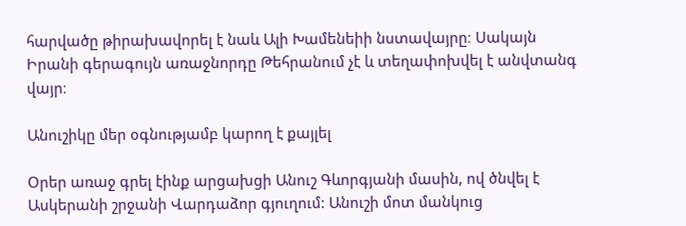հարվածը թիրախավորել է նաև Ալի Խամենեիի նստավայրը։ Սակայն Իրանի գերագույն առաջնորդը Թեհրանում չէ և տեղափոխվել է անվտանգ վայր։

Անուշիկը մեր օգնությամբ կարող է քայլել

Օրեր առաջ գրել էինք արցախցի Անուշ Գևորգյանի մասին, ով ծնվել է Ասկերանի շրջանի Վարդաձոր գյուղում: Անուշի մոտ մանկուց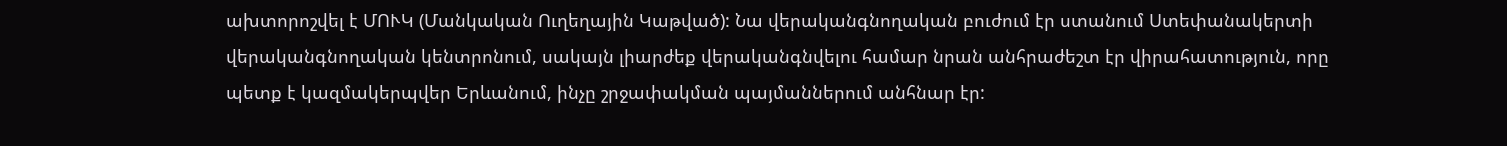ախտորոշվել է ՄՈՒԿ (Մանկական Ուղեղային Կաթված): Նա վերականգնողական բուժում էր ստանում Ստեփանակերտի վերականգնողական կենտրոնում, սակայն լիարժեք վերականգնվելու համար նրան անհրաժեշտ էր վիրահատություն, որը պետք է կազմակերպվեր Երևանում, ինչը շրջափակման պայմաններում անհնար էր: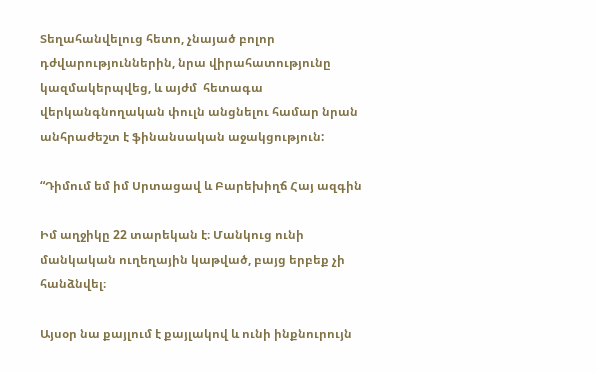Տեղահանվելուց հետո, չնայած բոլոր դժվարություններին, նրա վիրահատությունը կազմակերպվեց, և այժմ  հետագա վերկանգնողական փուլն անցնելու համար նրան անհրաժեշտ է ֆինանսական աջակցություն:

“Դիմում եմ իմ Սրտացավ և Բարեխիղճ Հայ ազգին

Իմ աղջիկը 22 տարեկան է։ Մանկուց ունի մանկական ուղեղային կաթված, բայց երբեք չի հանձնվել։

Այսօր նա քայլում է քայլակով և ունի ինքնուրույն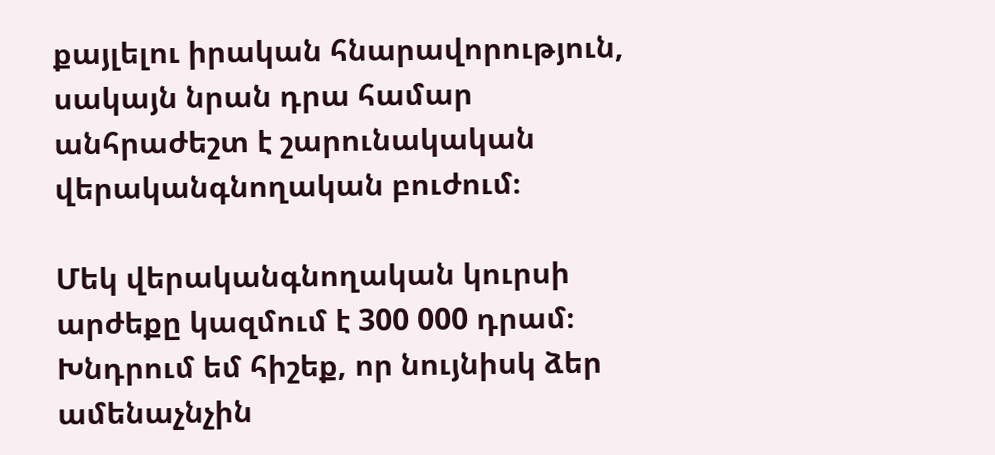քայլելու իրական հնարավորություն, սակայն նրան դրա համար անհրաժեշտ է շարունակական վերականգնողական բուժում։

Մեկ վերականգնողական կուրսի արժեքը կազմում է 300 000 դրամ։ Խնդրում եմ հիշեք, որ նույնիսկ ձեր ամենաչնչին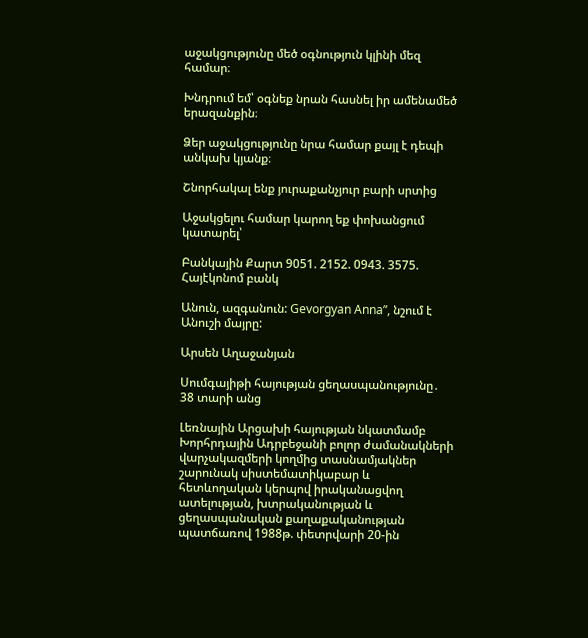աջակցությունը մեծ օգնություն կլինի մեզ համար։

Խնդրում եմ՝ օգնեք նրան հասնել իր ամենամեծ երազանքին։

Ձեր աջակցությունը նրա համար քայլ է դեպի անկախ կյանք։

Շնորհակալ ենք յուրաքանչյուր բարի սրտից

Աջակցելու համար կարող եք փոխանցում կատարել՝

Բանկային Քարտ 9051. 2152. 0943. 3575.  Հայէկոնոմ բանկ

Անուն, ազգանուն: Gevorgyan Anna”, նշում է Անուշի մայրը:

Արսեն Աղաջանյան

Սումգայիթի հայության ցեղասպանությունը․ 38 տարի անց

Լեռնային Արցախի հայության նկատմամբ Խորհրդային Ադրբեջանի բոլոր ժամանակների վարչակազմերի կողմից տասնամյակներ շարունակ սիստեմատիկաբար և հետևողական կերպով իրականացվող ատելության, խտրականության և ցեղասպանական քաղաքականության պատճառով 1988թ. փետրվարի 20-ին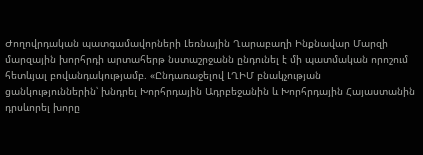Ժողովրդական պատգամավորների Լեռնային Ղարաբաղի Ինքնավար Մարզի մարզային խորհրդի արտահերթ նստաշրջանն ընդունել է մի պատմական որոշում հետևյալ բովանդակությամբ. «Ընդառաջելով ԼՂԻՄ բնակչության ցանկություններին՝ խնդրել Խորհրդային Ադրբեջանին և Խորհրդային Հայաստանին դրսևորել խորը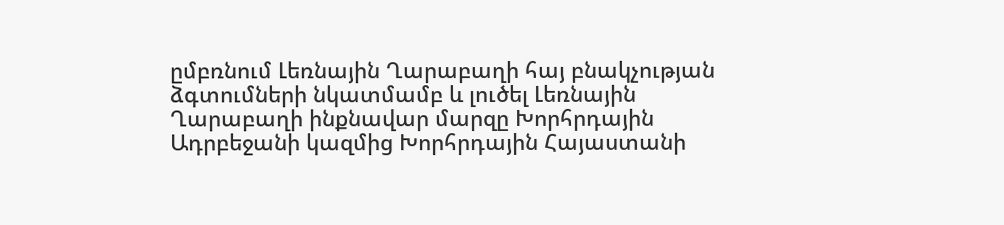ըմբռնում Լեռնային Ղարաբաղի հայ բնակչության ձգտումների նկատմամբ և լուծել Լեռնային Ղարաբաղի ինքնավար մարզը Խորհրդային Ադրբեջանի կազմից Խորհրդային Հայաստանի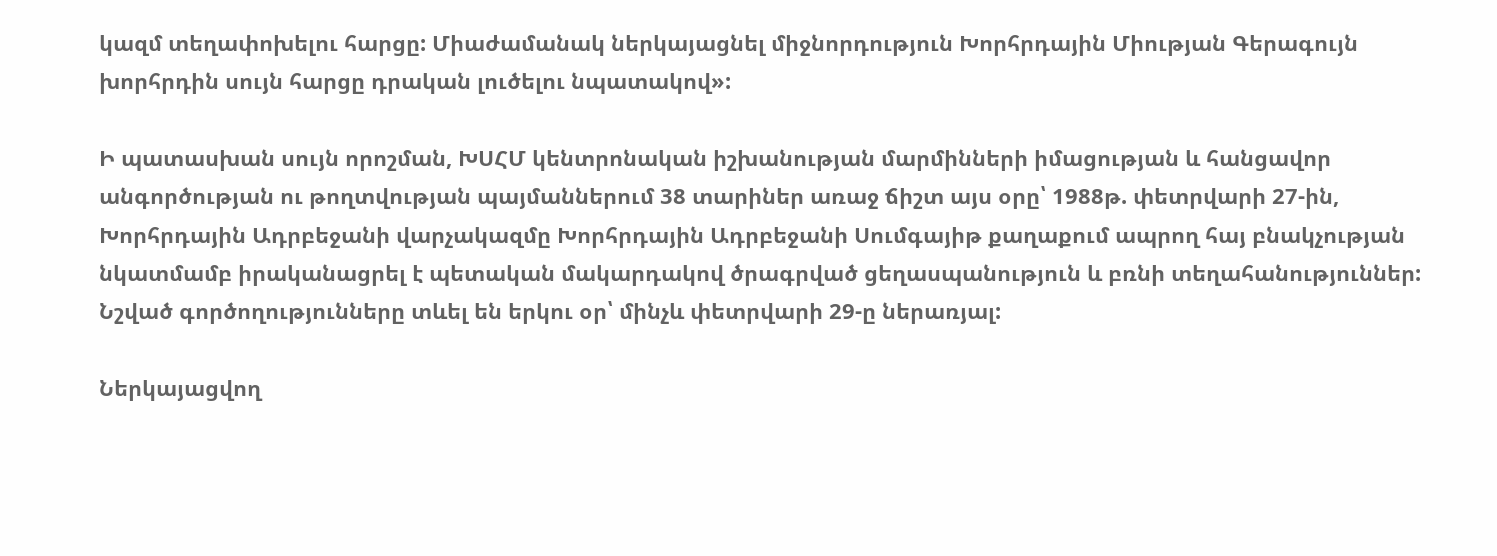կազմ տեղափոխելու հարցը: Միաժամանակ ներկայացնել միջնորդություն Խորհրդային Միության Գերագույն խորհրդին սույն հարցը դրական լուծելու նպատակով»:

Ի պատասխան սույն որոշման, ԽՍՀՄ կենտրոնական իշխանության մարմինների իմացության և հանցավոր անգործության ու թողտվության պայմաններում 38 տարիներ առաջ ճիշտ այս օրը՝ 1988թ. փետրվարի 27-ին, Խորհրդային Ադրբեջանի վարչակազմը Խորհրդային Ադրբեջանի Սումգայիթ քաղաքում ապրող հայ բնակչության նկատմամբ իրականացրել է պետական մակարդակով ծրագրված ցեղասպանություն և բռնի տեղահանություններ: Նշված գործողությունները տևել են երկու օր՝ մինչև փետրվարի 29-ը ներառյալ:

Ներկայացվող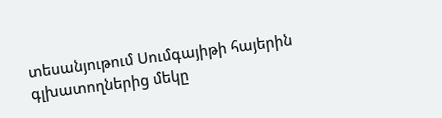տեսանյութում Սումգայիթի հայերին գլխատողներից մեկը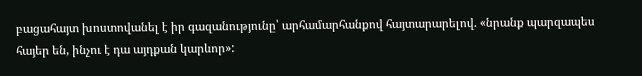բացահայտ խոստովանել է իր գազանությունը՝ արհամարհանքով հայտարարելով. «նրանք պարզապես հայեր են, ինչու է դա այդքան կարևոր»: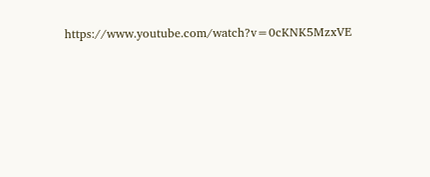https://www.youtube.com/watch?v=0cKNK5MzxVE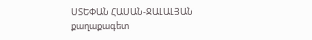ՍՏԵՓԱՆ ՀԱՍԱՆ-ՋԱԼԱԼՅԱՆ
քաղաքագետ